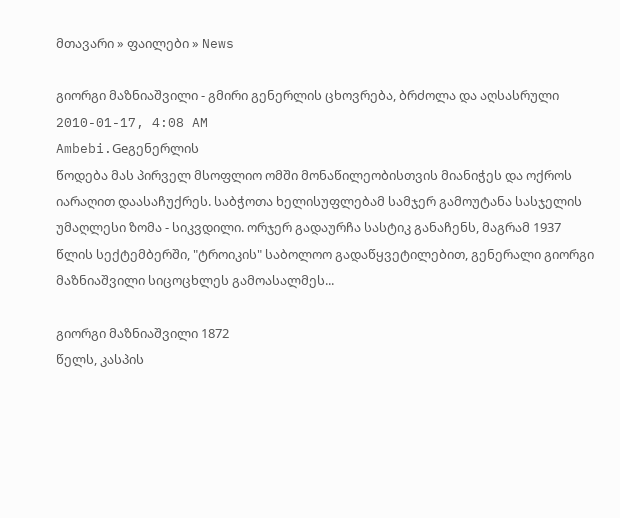მთავარი » ფაილები » News

გიორგი მაზნიაშვილი - გმირი გენერლის ცხოვრება, ბრძოლა და აღსასრული
2010-01-17, 4:08 AM
Ambebi.Geგენერლის
წოდება მას პირველ მსოფლიო ომში მონაწილეობისთვის მიანიჭეს და ოქროს
იარაღით დაასაჩუქრეს. საბჭოთა ხელისუფლებამ სამჯერ გამოუტანა სასჯელის
უმაღლესი ზომა - სიკვდილი. ორჯერ გადაურჩა სასტიკ განაჩენს, მაგრამ 1937
წლის სექტემბერში, "ტროიკის" საბოლოო გადაწყვეტილებით, გენერალი გიორგი
მაზნიაშვილი სიცოცხლეს გამოასალმეს...

გიორგი მაზნიაშვილი 1872
წელს, კასპის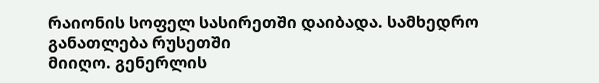რაიონის სოფელ სასირეთში დაიბადა. სამხედრო განათლება რუსეთში
მიიღო. გენერლის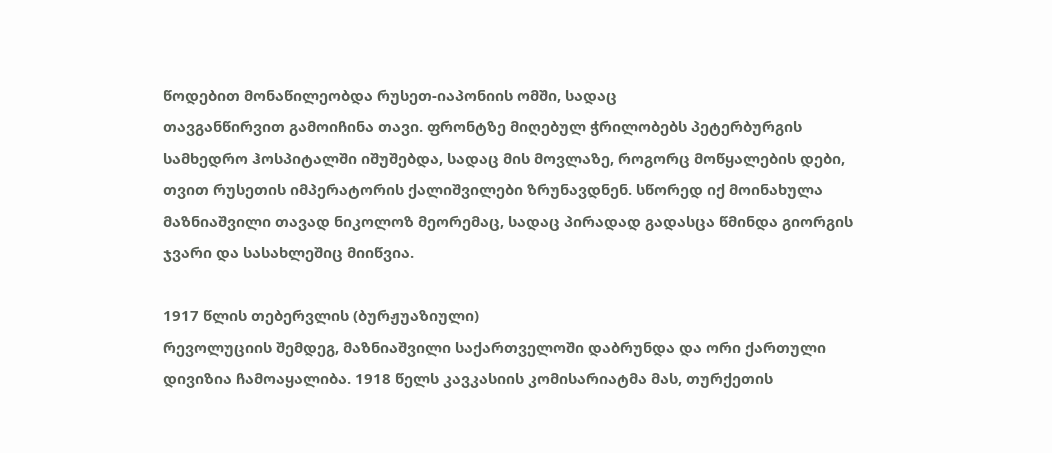წოდებით მონაწილეობდა რუსეთ-იაპონიის ომში, სადაც
თავგანწირვით გამოიჩინა თავი. ფრონტზე მიღებულ ჭრილობებს პეტერბურგის
სამხედრო ჰოსპიტალში იშუშებდა, სადაც მის მოვლაზე, როგორც მოწყალების დები,
თვით რუსეთის იმპერატორის ქალიშვილები ზრუნავდნენ. სწორედ იქ მოინახულა
მაზნიაშვილი თავად ნიკოლოზ მეორემაც, სადაც პირადად გადასცა წმინდა გიორგის
ჯვარი და სასახლეშიც მიიწვია.

1917 წლის თებერვლის (ბურჟუაზიული)
რევოლუციის შემდეგ, მაზნიაშვილი საქართველოში დაბრუნდა და ორი ქართული
დივიზია ჩამოაყალიბა. 1918 წელს კავკასიის კომისარიატმა მას, თურქეთის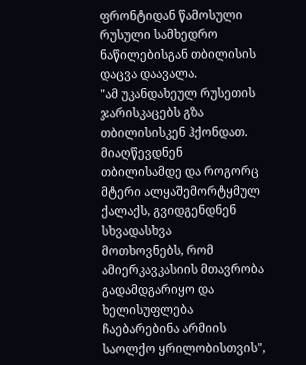ფრონტიდან წამოსული რუსული სამხედრო ნაწილებისგან თბილისის დაცვა დაავალა.
"ამ უკანდახეულ რუსეთის ჯარისკაცებს გზა თბილისისკენ ჰქონდათ. მიაღწევდნენ
თბილისამდე და როგორც მტერი ალყაშემორტყმულ ქალაქს, გვიდგენდნენ სხვადასხვა
მოთხოვნებს, რომ ამიერკავკასიის მთავრობა გადამდგარიყო და ხელისუფლება
ჩაებარებინა არმიის საოლქო ყრილობისთვის",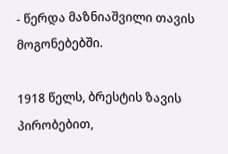- წერდა მაზნიაშვილი თავის
მოგონებებში.

1918 წელს, ბრესტის ზავის პირობებით,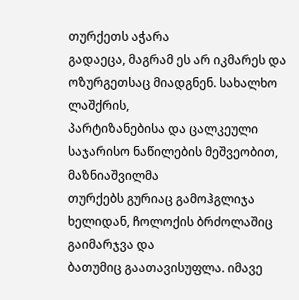თურქეთს აჭარა
გადაეცა, მაგრამ ეს არ იკმარეს და ოზურგეთსაც მიადგნენ. სახალხო ლაშქრის,
პარტიზანებისა და ცალკეული საჯარისო ნაწილების მეშვეობით, მაზნიაშვილმა
თურქებს გურიაც გამოჰგლიჯა ხელიდან, ჩოლოქის ბრძოლაშიც გაიმარჯვა და
ბათუმიც გაათავისუფლა. იმავე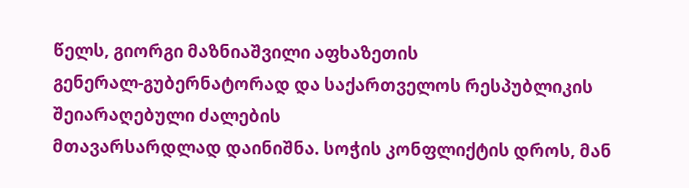წელს, გიორგი მაზნიაშვილი აფხაზეთის
გენერალ-გუბერნატორად და საქართველოს რესპუბლიკის შეიარაღებული ძალების
მთავარსარდლად დაინიშნა. სოჭის კონფლიქტის დროს, მან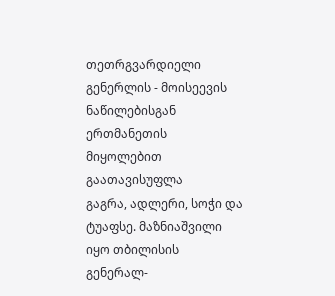თეთრგვარდიელი
გენერლის - მოისეევის ნაწილებისგან ერთმანეთის მიყოლებით გაათავისუფლა
გაგრა, ადლერი, სოჭი და ტუაფსე. მაზნიაშვილი იყო თბილისის
გენერალ-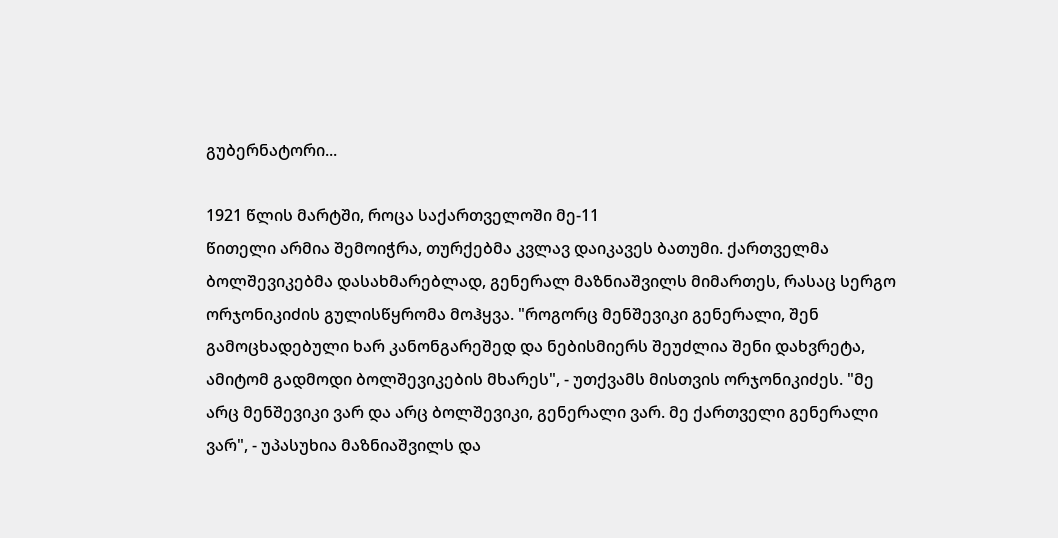გუბერნატორი...

1921 წლის მარტში, როცა საქართველოში მე-11
წითელი არმია შემოიჭრა, თურქებმა კვლავ დაიკავეს ბათუმი. ქართველმა
ბოლშევიკებმა დასახმარებლად, გენერალ მაზნიაშვილს მიმართეს, რასაც სერგო
ორჯონიკიძის გულისწყრომა მოჰყვა. "როგორც მენშევიკი გენერალი, შენ
გამოცხადებული ხარ კანონგარეშედ და ნებისმიერს შეუძლია შენი დახვრეტა,
ამიტომ გადმოდი ბოლშევიკების მხარეს", - უთქვამს მისთვის ორჯონიკიძეს. "მე
არც მენშევიკი ვარ და არც ბოლშევიკი, გენერალი ვარ. მე ქართველი გენერალი
ვარ", - უპასუხია მაზნიაშვილს და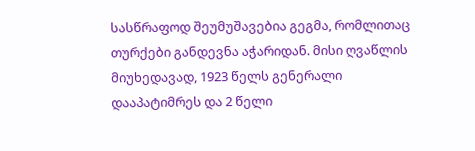სასწრაფოდ შეუმუშავებია გეგმა, რომლითაც
თურქები განდევნა აჭარიდან. მისი ღვაწლის მიუხედავად, 1923 წელს გენერალი
დააპატიმრეს და 2 წელი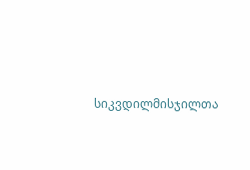სიკვდილმისჯილთა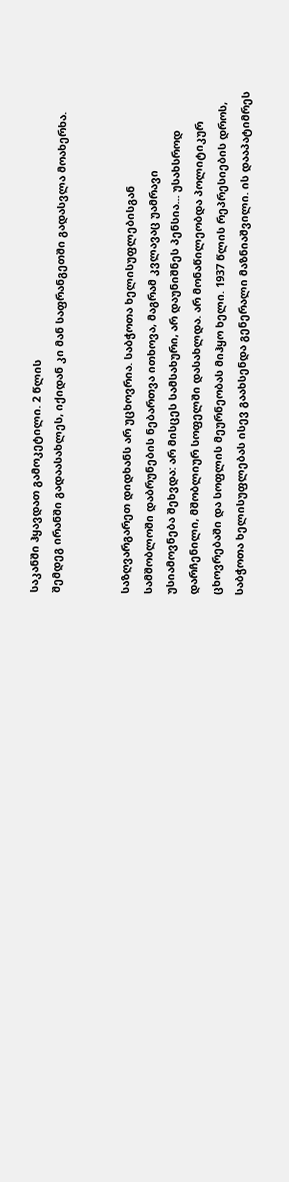საკანში ჰყავდათ გამოკეტილი. 2 წლის
შემდეგ ირანში გადაასახლეს, იქიდან კი მან საფრანგეთში გადასვლა მოახერხა.


საზღვარგარეთ დიდხანს არ უცხოვრია. საბჭოთა ხელისუფლებისგან
სამშობლოში დაბრუნების ნებართვა ითხოვა, მაგრამ კვლავაც უამრავი
უსიამოვნება შეხვდა: არ მისცეს სამსახური, არ დაუნიშნეს პენსია... უსახსროდ
დარჩენილი, მშობლიურ სოფელში დასახლდა. არ მონაწილეობდა პოლიტიკურ
ცხოვრებაში და სოფლის მეურნეობას მიჰყო ხელი. 1937 წლის რეპრესიების დროს,
საბჭოთა ხელისუფლებას ისევ გაახსენდა გენერალი მაზნიაშვილი. ის დააპატიმრეს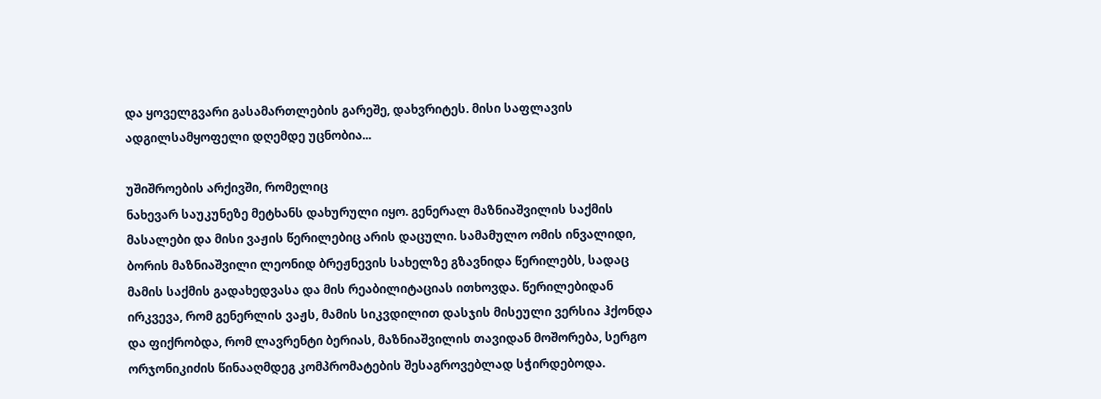და ყოველგვარი გასამართლების გარეშე, დახვრიტეს. მისი საფლავის
ადგილსამყოფელი დღემდე უცნობია...

უშიშროების არქივში, რომელიც
ნახევარ საუკუნეზე მეტხანს დახურული იყო. გენერალ მაზნიაშვილის საქმის
მასალები და მისი ვაჟის წერილებიც არის დაცული. სამამულო ომის ინვალიდი,
ბორის მაზნიაშვილი ლეონიდ ბრეჟნევის სახელზე გზავნიდა წერილებს, სადაც
მამის საქმის გადახედვასა და მის რეაბილიტაციას ითხოვდა. წერილებიდან
ირკვევა, რომ გენერლის ვაჟს, მამის სიკვდილით დასჯის მისეული ვერსია ჰქონდა
და ფიქრობდა, რომ ლავრენტი ბერიას, მაზნიაშვილის თავიდან მოშორება, სერგო
ორჯონიკიძის წინააღმდეგ კომპრომატების შესაგროვებლად სჭირდებოდა.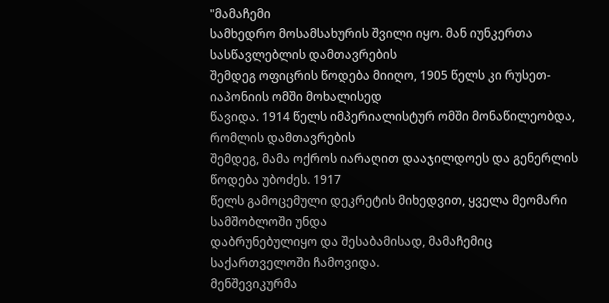"მამაჩემი
სამხედრო მოსამსახურის შვილი იყო. მან იუნკერთა სასწავლებლის დამთავრების
შემდეგ ოფიცრის წოდება მიიღო, 1905 წელს კი რუსეთ-იაპონიის ომში მოხალისედ
წავიდა. 1914 წელს იმპერიალისტურ ომში მონაწილეობდა, რომლის დამთავრების
შემდეგ, მამა ოქროს იარაღით დააჯილდოეს და გენერლის წოდება უბოძეს. 1917
წელს გამოცემული დეკრეტის მიხედვით, ყველა მეომარი სამშობლოში უნდა
დაბრუნებულიყო და შესაბამისად, მამაჩემიც საქართველოში ჩამოვიდა.
მენშევიკურმა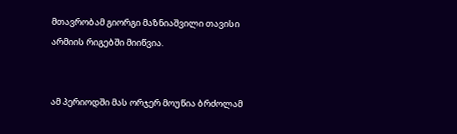მთავრობამ გიორგი მაზნიაშვილი თავისი არმიის რიგებში მიიწვია.


ამ პერიოდში მას ორჯერ მოუწია ბრძოლამ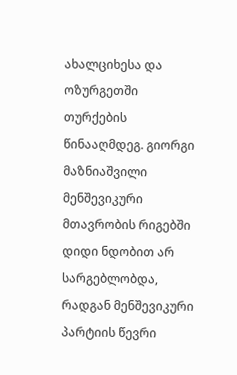ახალციხესა და ოზურგეთში
თურქების წინააღმდეგ. გიორგი მაზნიაშვილი მენშევიკური მთავრობის რიგებში
დიდი ნდობით არ სარგებლობდა, რადგან მენშევიკური პარტიის წევრი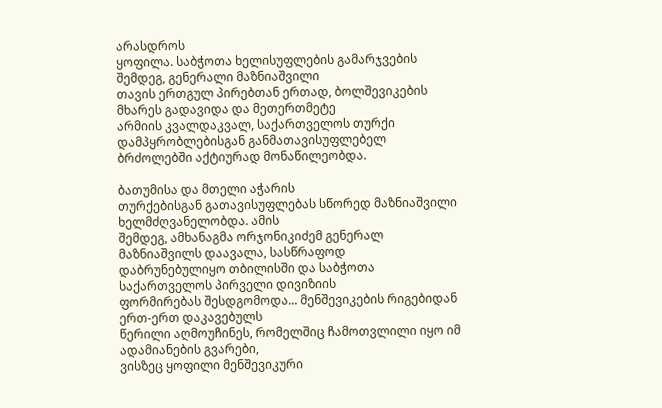არასდროს
ყოფილა. საბჭოთა ხელისუფლების გამარჯვების შემდეგ, გენერალი მაზნიაშვილი
თავის ერთგულ პირებთან ერთად, ბოლშევიკების მხარეს გადავიდა და მეთერთმეტე
არმიის კვალდაკვალ, საქართველოს თურქი დამპყრობლებისგან განმათავისუფლებელ
ბრძოლებში აქტიურად მონაწილეობდა.

ბათუმისა და მთელი აჭარის
თურქებისგან გათავისუფლებას სწორედ მაზნიაშვილი ხელმძღვანელობდა. ამის
შემდეგ, ამხანაგმა ორჯონიკიძემ გენერალ მაზნიაშვილს დაავალა, სასწრაფოდ
დაბრუნებულიყო თბილისში და საბჭოთა საქართველოს პირველი დივიზიის
ფორმირებას შესდგომოდა... მენშევიკების რიგებიდან ერთ-ერთ დაკავებულს
წერილი აღმოუჩინეს, რომელშიც ჩამოთვლილი იყო იმ ადამიანების გვარები,
ვისზეც ყოფილი მენშევიკური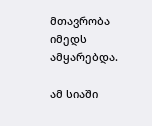მთავრობა იმედს ამყარებდა.

ამ სიაში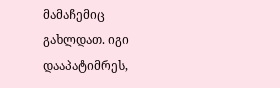მამაჩემიც გახლდათ. იგი დააპატიმრეს,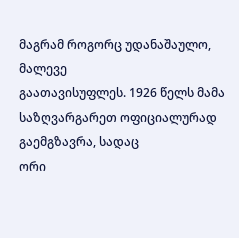მაგრამ როგორც უდანაშაულო, მალევე
გაათავისუფლეს. 1926 წელს მამა საზღვარგარეთ ოფიციალურად გაემგზავრა, სადაც
ორი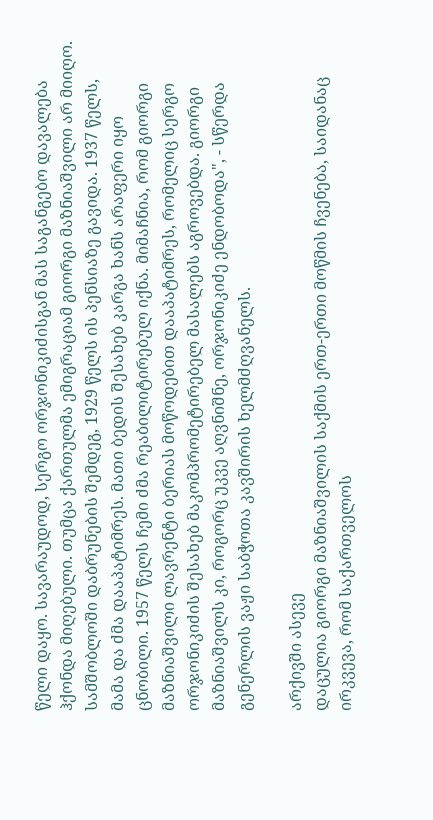წელი დაყო. სავარაუდოდ, სერგო ორჯონიკიძისგან მას საგანგებო დავალება
ჰქონდა მიღებული. თუმცა ქართულმა ემიგრაციამ გიორგი მაზნიაშვილი არ მიიღო.
სამშობლოში დაბრუნების შემდეგ, 1929 წელს ის პენსიაზე გავიდა. 1937 წელს,
მამა და ძმა დააპატიმრეს. მათი ბედის შესახებ კარგა ხანს არაფერი იყო
ცნობილი. 1957 წელს ჩემი ძმა რეაბილიტირებულ იქნა. მიმაჩნია, რომ გიორგი
მაზნიაშვილი ლავრენტი ბერიას მოწოდებით დააპატიმრეს, რომელიც სერგო
ორჯონიკიძის შესახებ მაკომპრომეტირებელ მასალებს აგროვებდა. გიორგი
მაზნიაშვილს კი, როგორც უკვე აღვნიშნე, ორჯონიკიძე ენდობოდა", - სწერდა
გენერლის ვაჟი საბჭოთა კავშირის ხელმძღვანელს.

არქივში ასევე
დაცულია გიორგი მაზნიაშვილის საქმის ერთ-ერთი მოწმის ჩვენება, საიდანაც
ირკვევა, რომ საქართველოს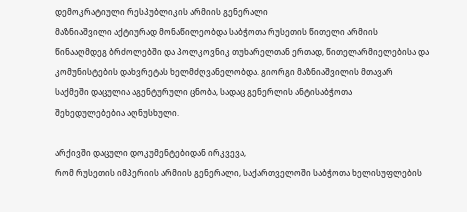დემოკრატიული რესპუბლიკის არმიის გენერალი
მაზნიაშვილი აქტიურად მონაწილეობდა საბჭოთა რუსეთის წითელი არმიის
წინააღმდეგ ბრძოლებში და პოლკოვნიკ თუხარელთან ერთად, წითელარმიელებისა და
კომუნისტების დახვრეტას ხელმძღვანელობდა. გიორგი მაზნიაშვილის მთავარ
საქმეში დაცულია აგენტურული ცნობა, სადაც გენერლის ანტისაბჭოთა
შეხედულებებია აღნუსხული.

არქივში დაცული დოკუმენტებიდან ირკვევა,
რომ რუსეთის იმპერიის არმიის გენერალი, საქართველოში საბჭოთა ხელისუფლების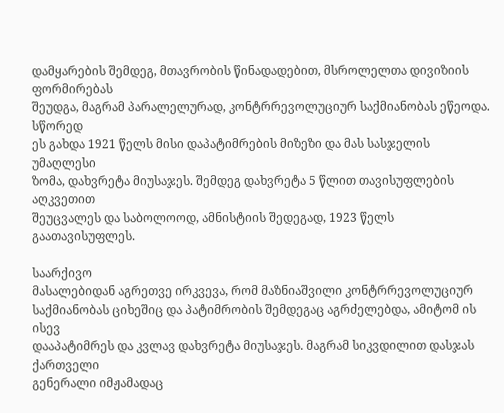დამყარების შემდეგ, მთავრობის წინადადებით, მსროლელთა დივიზიის ფორმირებას
შეუდგა, მაგრამ პარალელურად, კონტრრევოლუციურ საქმიანობას ეწეოდა. სწორედ
ეს გახდა 1921 წელს მისი დაპატიმრების მიზეზი და მას სასჯელის უმაღლესი
ზომა, დახვრეტა მიუსაჯეს. შემდეგ დახვრეტა 5 წლით თავისუფლების აღკვეთით
შეუცვალეს და საბოლოოდ, ამნისტიის შედეგად, 1923 წელს გაათავისუფლეს.

საარქივო
მასალებიდან აგრეთვე ირკვევა, რომ მაზნიაშვილი კონტრრევოლუციურ
საქმიანობას ციხეშიც და პატიმრობის შემდეგაც აგრძელებდა, ამიტომ ის ისევ
დააპატიმრეს და კვლავ დახვრეტა მიუსაჯეს. მაგრამ სიკვდილით დასჯას ქართველი
გენერალი იმჟამადაც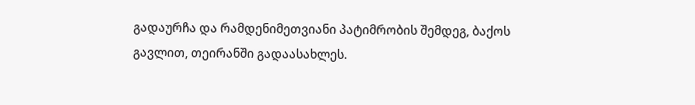გადაურჩა და რამდენიმეთვიანი პატიმრობის შემდეგ, ბაქოს
გავლით, თეირანში გადაასახლეს.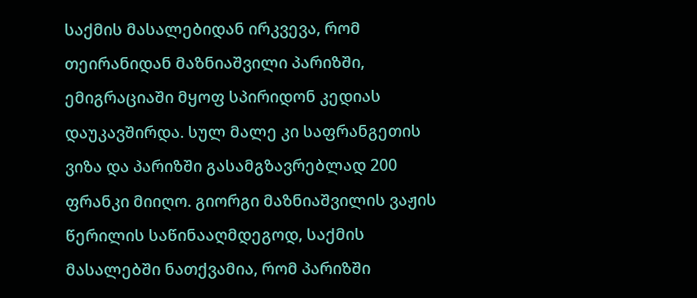საქმის მასალებიდან ირკვევა, რომ
თეირანიდან მაზნიაშვილი პარიზში, ემიგრაციაში მყოფ სპირიდონ კედიას
დაუკავშირდა. სულ მალე კი საფრანგეთის ვიზა და პარიზში გასამგზავრებლად 200
ფრანკი მიიღო. გიორგი მაზნიაშვილის ვაჟის წერილის საწინააღმდეგოდ, საქმის
მასალებში ნათქვამია, რომ პარიზში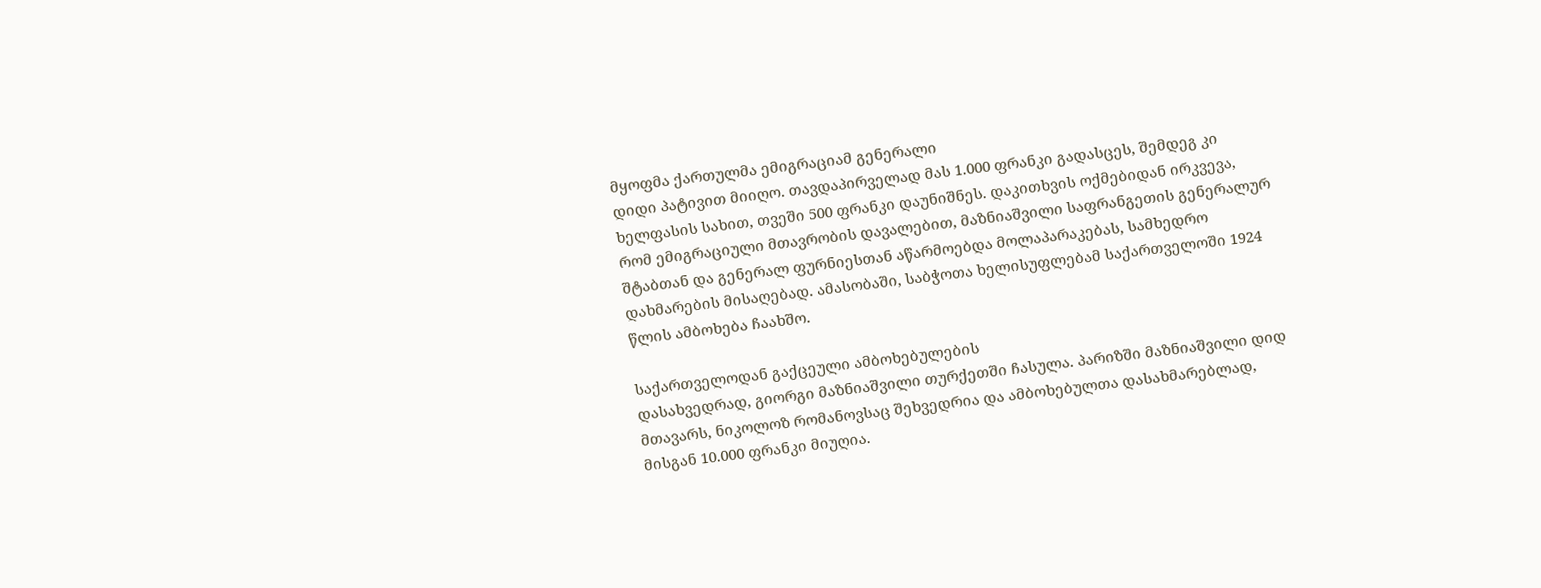მყოფმა ქართულმა ემიგრაციამ გენერალი
დიდი პატივით მიიღო. თავდაპირველად მას 1.000 ფრანკი გადასცეს, შემდეგ კი
ხელფასის სახით, თვეში 500 ფრანკი დაუნიშნეს. დაკითხვის ოქმებიდან ირკვევა,
რომ ემიგრაციული მთავრობის დავალებით, მაზნიაშვილი საფრანგეთის გენერალურ
შტაბთან და გენერალ ფურნიესთან აწარმოებდა მოლაპარაკებას, სამხედრო
დახმარების მისაღებად. ამასობაში, საბჭოთა ხელისუფლებამ საქართველოში 1924
წლის ამბოხება ჩაახშო.

საქართველოდან გაქცეული ამბოხებულების
დასახვედრად, გიორგი მაზნიაშვილი თურქეთში ჩასულა. პარიზში მაზნიაშვილი დიდ
მთავარს, ნიკოლოზ რომანოვსაც შეხვედრია და ამბოხებულთა დასახმარებლად,
მისგან 10.000 ფრანკი მიუღია.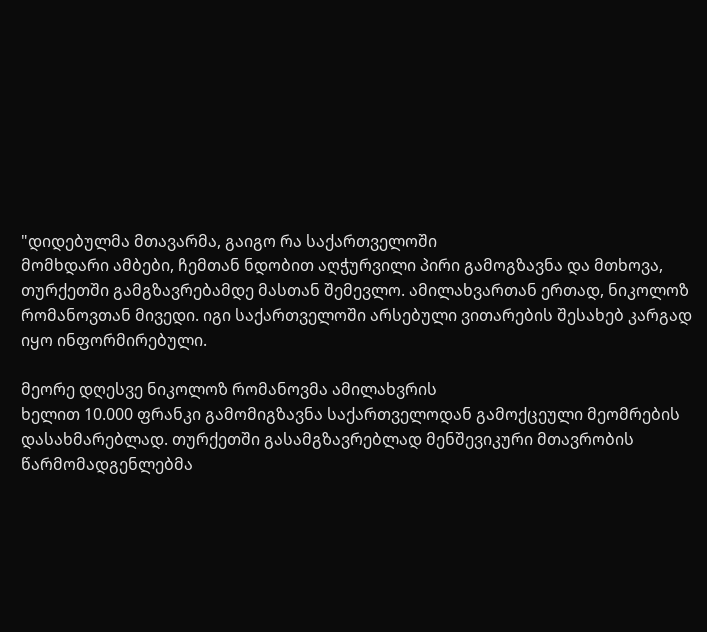"დიდებულმა მთავარმა, გაიგო რა საქართველოში
მომხდარი ამბები, ჩემთან ნდობით აღჭურვილი პირი გამოგზავნა და მთხოვა,
თურქეთში გამგზავრებამდე მასთან შემევლო. ამილახვართან ერთად, ნიკოლოზ
რომანოვთან მივედი. იგი საქართველოში არსებული ვითარების შესახებ კარგად
იყო ინფორმირებული.

მეორე დღესვე ნიკოლოზ რომანოვმა ამილახვრის
ხელით 10.000 ფრანკი გამომიგზავნა საქართველოდან გამოქცეული მეომრების
დასახმარებლად. თურქეთში გასამგზავრებლად მენშევიკური მთავრობის
წარმომადგენლებმა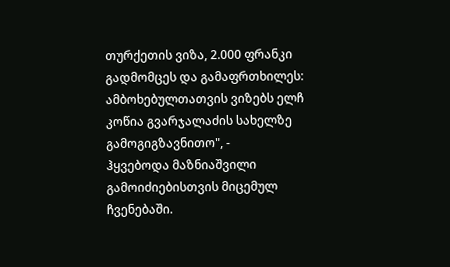თურქეთის ვიზა, 2.000 ფრანკი გადმომცეს და გამაფრთხილეს:
ამბოხებულთათვის ვიზებს ელჩ კოწია გვარჯალაძის სახელზე გამოგიგზავნითო", -
ჰყვებოდა მაზნიაშვილი გამოიძიებისთვის მიცემულ ჩვენებაში.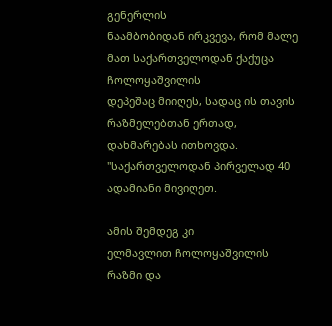გენერლის
ნაამბობიდან ირკვევა, რომ მალე მათ საქართველოდან ქაქუცა ჩოლოყაშვილის
დეპეშაც მიიღეს, სადაც ის თავის რაზმელებთან ერთად, დახმარებას ითხოვდა.
"საქართველოდან პირველად 40 ადამიანი მივიღეთ.

ამის შემდეგ კი
ელმავლით ჩოლოყაშვილის რაზმი და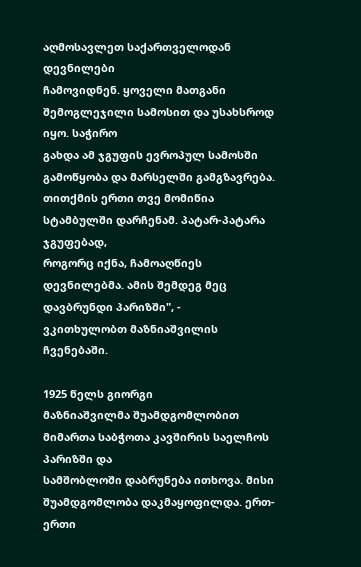აღმოსავლეთ საქართველოდან დევნილები
ჩამოვიდნენ. ყოველი მათგანი შემოგლეჯილი სამოსით და უსახსროდ იყო. საჭირო
გახდა ამ ჯგუფის ევროპულ სამოსში გამოწყობა და მარსელში გამგზავრება.
თითქმის ერთი თვე მომიწია სტამბულში დარჩენამ. პატარ-პატარა ჯგუფებად,
როგორც იქნა, ჩამოაღწიეს დევნილებმა. ამის შემდეგ მეც დავბრუნდი პარიზში", -
ვკითხულობთ მაზნიაშვილის ჩვენებაში.

1925 წელს გიორგი
მაზნიაშვილმა შუამდგომლობით მიმართა საბჭოთა კავშირის საელჩოს პარიზში და
სამშობლოში დაბრუნება ითხოვა. მისი შუამდგომლობა დაკმაყოფილდა. ერთ-ერთი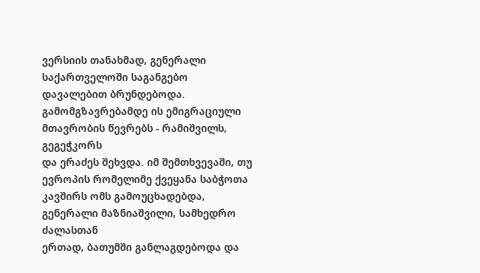ვერსიის თანახმად, გენერალი საქართველოში საგანგებო დავალებით ბრუნდებოდა.
გამომგზავრებამდე ის ემიგრაციული მთავრობის წევრებს - რამიშვილს, გეგეჭკორს
და ერაძეს შეხვდა. იმ შემთხვევაში, თუ ევროპის რომელიმე ქვეყანა საბჭოთა
კავშირს ომს გამოუცხადებდა, გენერალი მაზნიაშვილი, სამხედრო ძალასთან
ერთად, ბათუმში განლაგდებოდა და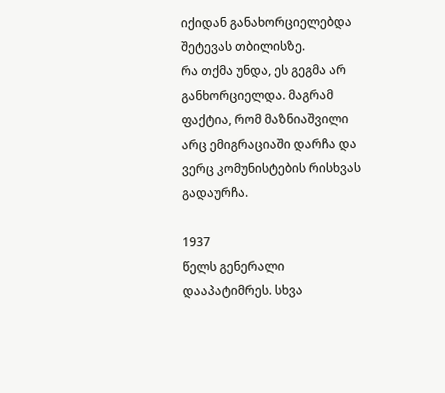იქიდან განახორციელებდა შეტევას თბილისზე.
რა თქმა უნდა, ეს გეგმა არ განხორციელდა. მაგრამ ფაქტია, რომ მაზნიაშვილი
არც ემიგრაციაში დარჩა და ვერც კომუნისტების რისხვას გადაურჩა.

1937
წელს გენერალი დააპატიმრეს. სხვა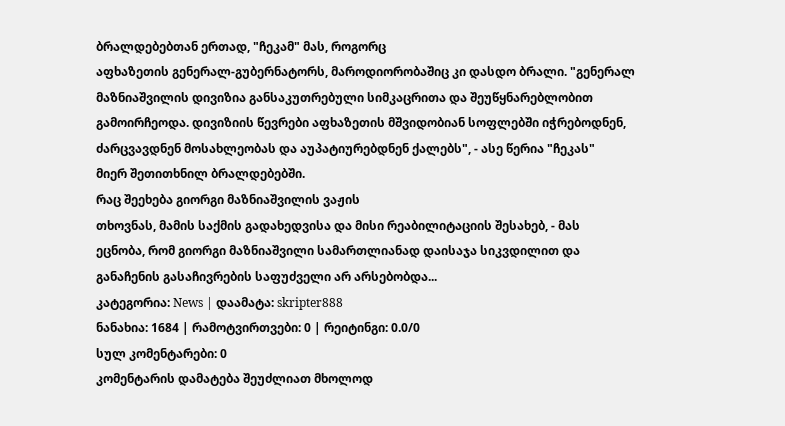ბრალდებებთან ერთად, "ჩეკამ" მას, როგორც
აფხაზეთის გენერალ-გუბერნატორს, მაროდიორობაშიც კი დასდო ბრალი. "გენერალ
მაზნიაშვილის დივიზია განსაკუთრებული სიმკაცრითა და შეუწყნარებლობით
გამოირჩეოდა. დივიზიის წევრები აფხაზეთის მშვიდობიან სოფლებში იჭრებოდნენ,
ძარცვავდნენ მოსახლეობას და აუპატიურებდნენ ქალებს", - ასე წერია "ჩეკას"
მიერ შეთითხნილ ბრალდებებში.
რაც შეეხება გიორგი მაზნიაშვილის ვაჟის
თხოვნას, მამის საქმის გადახედვისა და მისი რეაბილიტაციის შესახებ, - მას
ეცნობა, რომ გიორგი მაზნიაშვილი სამართლიანად დაისაჯა სიკვდილით და
განაჩენის გასაჩივრების საფუძველი არ არსებობდა...
კატეგორია: News | დაამატა: skripter888
ნანახია: 1684 | რამოტვირთვები: 0 | რეიტინგი: 0.0/0
სულ კომენტარები: 0
კომენტარის დამატება შეუძლიათ მხოლოდ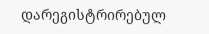დარეგისტრირებულ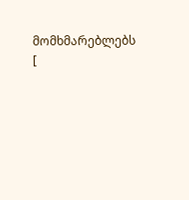მომხმარებლებს
[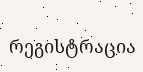რეგისტრაცია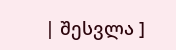| შესვლა ]